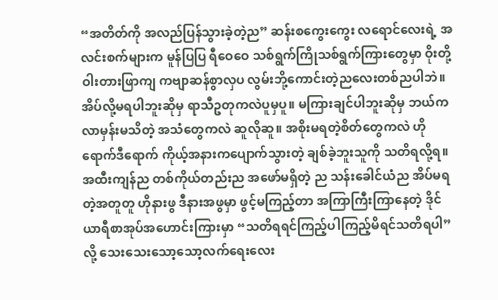“အတိတ်ကို အလည်ပြန်သွားခဲ့တဲ့ည” ဆန်းစကွေးကွေး လရောင်လေးရဲ့ အလင်းစက်များက မူန်ပြပြ ရီဝေဝေ သစ်ရွက်ကြိုသစ်ရွက်ကြားတွေမှာ ဝိုးတို့ဝါးတားဖြာကျ ကဗျာဆန်စွာလှပ လွမ်းဘို့ကောင်းတဲ့ညလေးတစ်ညပါဘဲ။ အိပ်လို့မရပါဘူးဆိုမှ ရာသီဥတုကလဲပူမှပူ။ မကြားချင်ပါဘူးဆိုမှ ဘယ်ကလာမှန်းမသိတဲ့ အသံတွေကလဲ ဆူလိုဆူ။ အစိုးမရတဲ့စိတ်တွေကလဲ ဟိုရောက်ဒီရောက် ကိုယ့်အနားကပျောက်သွားတဲ့ ချစ်ခဲ့ဘူးသူကို သတိရလို့ရ။ အထီးကျန်ည တစ်ကိုယ်တည်းည အဖော်မရှိတဲ့ ည သန်းခေါင်ယံည အိပ်မရတဲ့အတူတူ ဟိုနားဖွ ဒီနားအဖွမှာ ဖွင့်မကြည့်တာ အကြာကြီးကြာနေတဲ့ ဒိုင်ယာရီစာအုပ်အဟောင်းကြားမှာ “သတိရရင်ကြည့်ပါကြည့်မိရင်သတိရပါ”လို့ သေးသေးသော့သော့လက်ရေးလေး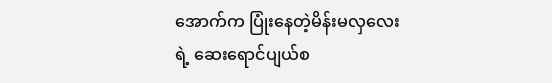အောက်က ပြုံးနေတဲ့မိန်းမလှလေးရဲ့ ဆေးရောင်ပျယ်စ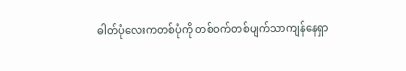ဓါတ်ပုံလေးကတစ်ပုံကို တစ်ဝက်တစ်ပျက်သာကျန်နေရှာ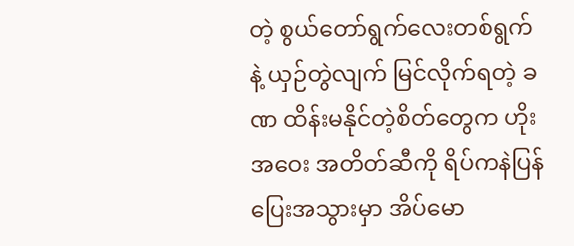တဲ့ စွယ်တော်ရွက်လေးတစ်ရွက်နဲ့ ယှဉ်တွဲလျက် မြင်လိုက်ရတဲ့ ခဏ ထိန်းမနိုင်တဲ့စိတ်တွေက ဟိုးအဝေး အတိတ်ဆီကို ရိပ်ကနဲပြန်ပြေးအသွားမှာ အိပ်မော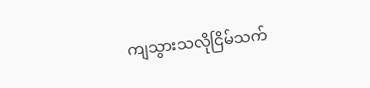ကျသွားသလိုငြိမ်သက်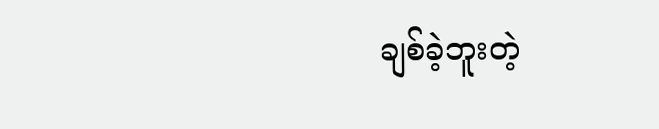ချစ်ခဲ့ဘူးတဲ့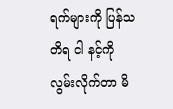ရက်များကို ပြန်သတိရ ငါ နင့်ကို လွမ်းလိုက်တာ မိ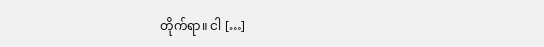တိုက်ရာ။ ငါ […]